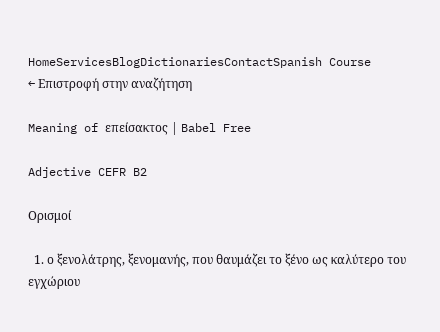HomeServicesBlogDictionariesContactSpanish Course
← Επιστροφή στην αναζήτηση

Meaning of επείσακτος | Babel Free

Adjective CEFR B2

Ορισμοί

  1. ο ξενολάτρης, ξενομανής, που θαυμάζει το ξένο ως καλύτερο του εγχώριου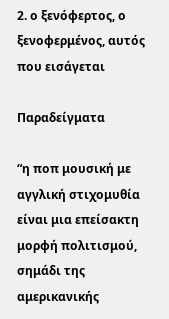2. ο ξενόφερτος, ο ξενοφερμένος, αυτός που εισάγεται

Παραδείγματα

“η ποπ μουσική με αγγλική στιχομυθία είναι μια επείσακτη μορφή πολιτισμού, σημάδι της αμερικανικής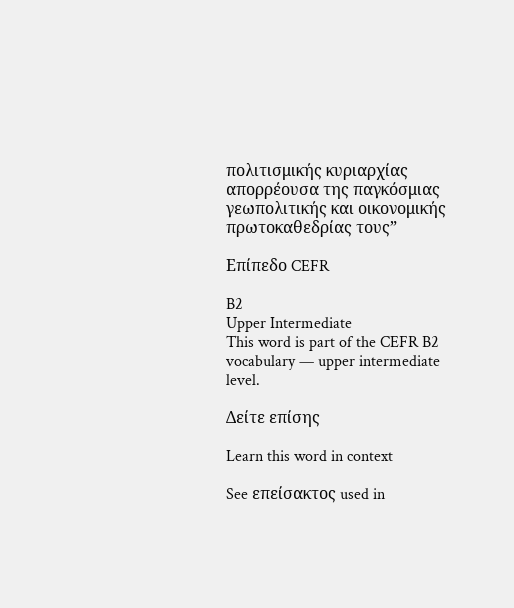πολιτισμικής κυριαρχίας απορρέουσα της παγκόσμιας γεωπολιτικής και οικονομικής πρωτοκαθεδρίας τους”

Επίπεδο CEFR

B2
Upper Intermediate
This word is part of the CEFR B2 vocabulary — upper intermediate level.

Δείτε επίσης

Learn this word in context

See επείσακτος used in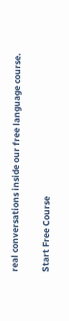real conversations inside our free language course.

Start Free Course